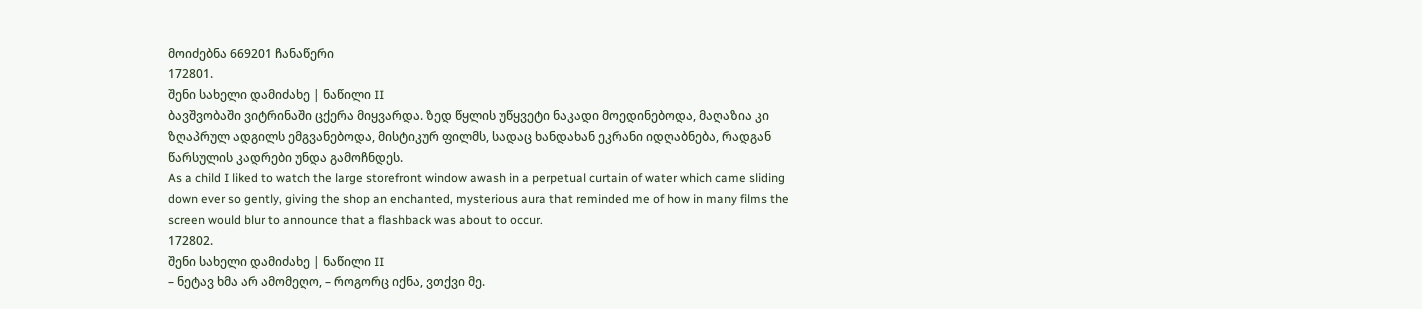მოიძებნა 669201 ჩანაწერი
172801.
შენი სახელი დამიძახე | ნაწილი II
ბავშვობაში ვიტრინაში ცქერა მიყვარდა. ზედ წყლის უწყვეტი ნაკადი მოედინებოდა, მაღაზია კი ზღაპრულ ადგილს ემგვანებოდა, მისტიკურ ფილმს, სადაც ხანდახან ეკრანი იდღაბნება, რადგან წარსულის კადრები უნდა გამოჩნდეს.
As a child I liked to watch the large storefront window awash in a perpetual curtain of water which came sliding down ever so gently, giving the shop an enchanted, mysterious aura that reminded me of how in many films the screen would blur to announce that a flashback was about to occur.
172802.
შენი სახელი დამიძახე | ნაწილი II
– ნეტავ ხმა არ ამომეღო, – როგორც იქნა, ვთქვი მე.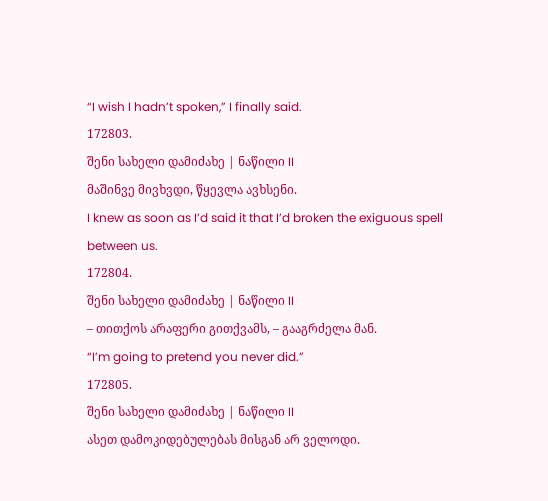“I wish I hadn’t spoken,” I finally said.
172803.
შენი სახელი დამიძახე | ნაწილი II
მაშინვე მივხვდი, წყევლა ავხსენი.
I knew as soon as I’d said it that I’d broken the exiguous spell between us.
172804.
შენი სახელი დამიძახე | ნაწილი II
– თითქოს არაფერი გითქვამს, – გააგრძელა მან.
“I’m going to pretend you never did.”
172805.
შენი სახელი დამიძახე | ნაწილი II
ასეთ დამოკიდებულებას მისგან არ ველოდი.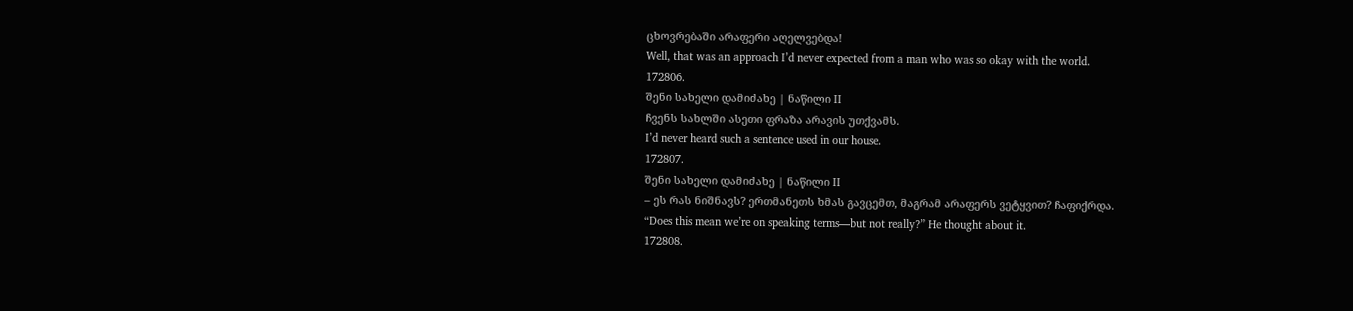ცხოვრებაში არაფერი აღელვებდა!
Well, that was an approach I’d never expected from a man who was so okay with the world.
172806.
შენი სახელი დამიძახე | ნაწილი II
ჩვენს სახლში ასეთი ფრაზა არავის უთქვამს.
I’d never heard such a sentence used in our house.
172807.
შენი სახელი დამიძახე | ნაწილი II
– ეს რას ნიშნავს? ერთმანეთს ხმას გავცემთ, მაგრამ არაფერს ვეტყვით? ჩაფიქრდა.
“Does this mean we’re on speaking terms—but not really?” He thought about it.
172808.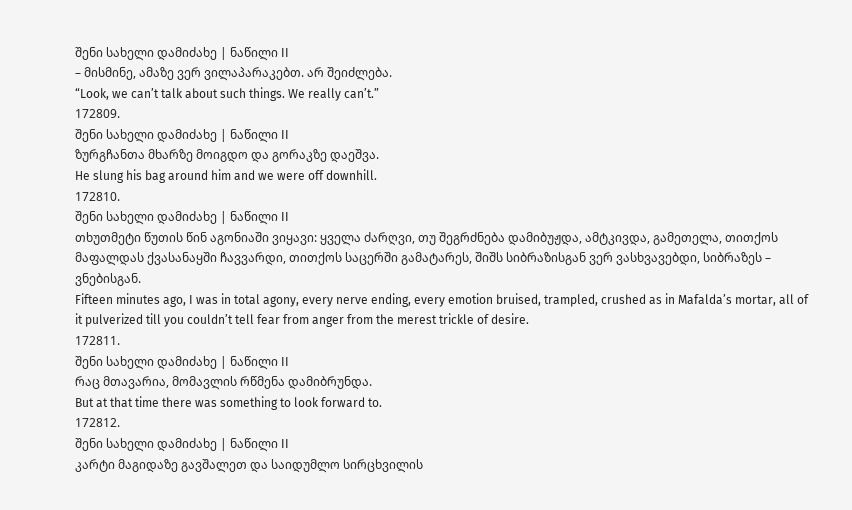შენი სახელი დამიძახე | ნაწილი II
– მისმინე, ამაზე ვერ ვილაპარაკებთ. არ შეიძლება.
“Look, we can’t talk about such things. We really can’t.”
172809.
შენი სახელი დამიძახე | ნაწილი II
ზურგჩანთა მხარზე მოიგდო და გორაკზე დაეშვა.
He slung his bag around him and we were off downhill.
172810.
შენი სახელი დამიძახე | ნაწილი II
თხუთმეტი წუთის წინ აგონიაში ვიყავი: ყველა ძარღვი, თუ შეგრძნება დამიბუჟდა, ამტკივდა, გამეთელა, თითქოს მაფალდას ქვასანაყში ჩავვარდი, თითქოს საცერში გამატარეს, შიშს სიბრაზისგან ვერ ვასხვავებდი, სიბრაზეს – ვნებისგან.
Fifteen minutes ago, I was in total agony, every nerve ending, every emotion bruised, trampled, crushed as in Mafalda’s mortar, all of it pulverized till you couldn’t tell fear from anger from the merest trickle of desire.
172811.
შენი სახელი დამიძახე | ნაწილი II
რაც მთავარია, მომავლის რწმენა დამიბრუნდა.
But at that time there was something to look forward to.
172812.
შენი სახელი დამიძახე | ნაწილი II
კარტი მაგიდაზე გავშალეთ და საიდუმლო სირცხვილის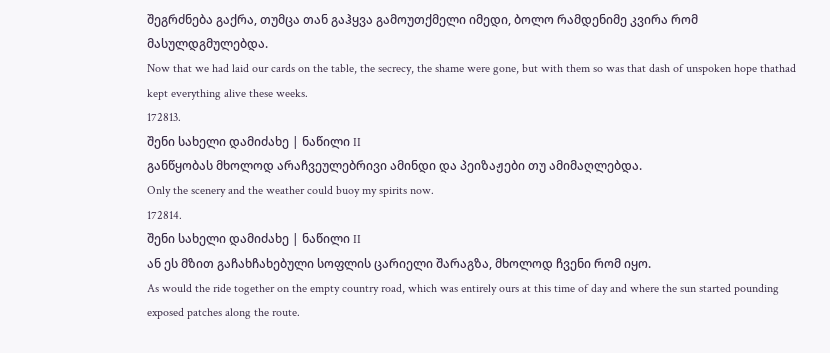შეგრძნება გაქრა, თუმცა თან გაჰყვა გამოუთქმელი იმედი, ბოლო რამდენიმე კვირა რომ მასულდგმულებდა.
Now that we had laid our cards on the table, the secrecy, the shame were gone, but with them so was that dash of unspoken hope thathad kept everything alive these weeks.
172813.
შენი სახელი დამიძახე | ნაწილი II
განწყობას მხოლოდ არაჩვეულებრივი ამინდი და პეიზაჟები თუ ამიმაღლებდა.
Only the scenery and the weather could buoy my spirits now.
172814.
შენი სახელი დამიძახე | ნაწილი II
ან ეს მზით გაჩახჩახებული სოფლის ცარიელი შარაგზა, მხოლოდ ჩვენი რომ იყო.
As would the ride together on the empty country road, which was entirely ours at this time of day and where the sun started pounding exposed patches along the route.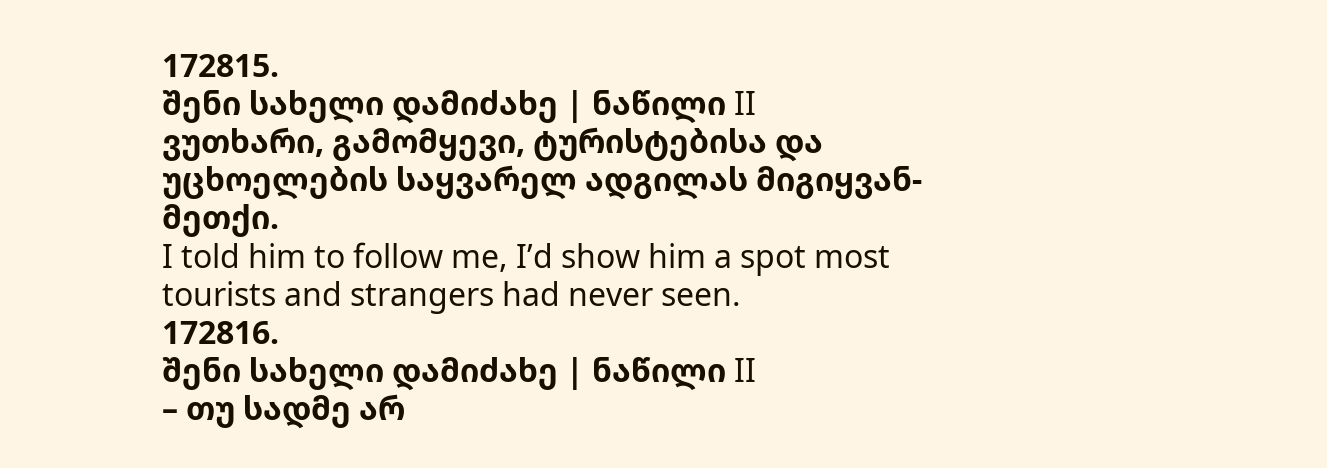172815.
შენი სახელი დამიძახე | ნაწილი II
ვუთხარი, გამომყევი, ტურისტებისა და უცხოელების საყვარელ ადგილას მიგიყვან-მეთქი.
I told him to follow me, I’d show him a spot most tourists and strangers had never seen.
172816.
შენი სახელი დამიძახე | ნაწილი II
– თუ სადმე არ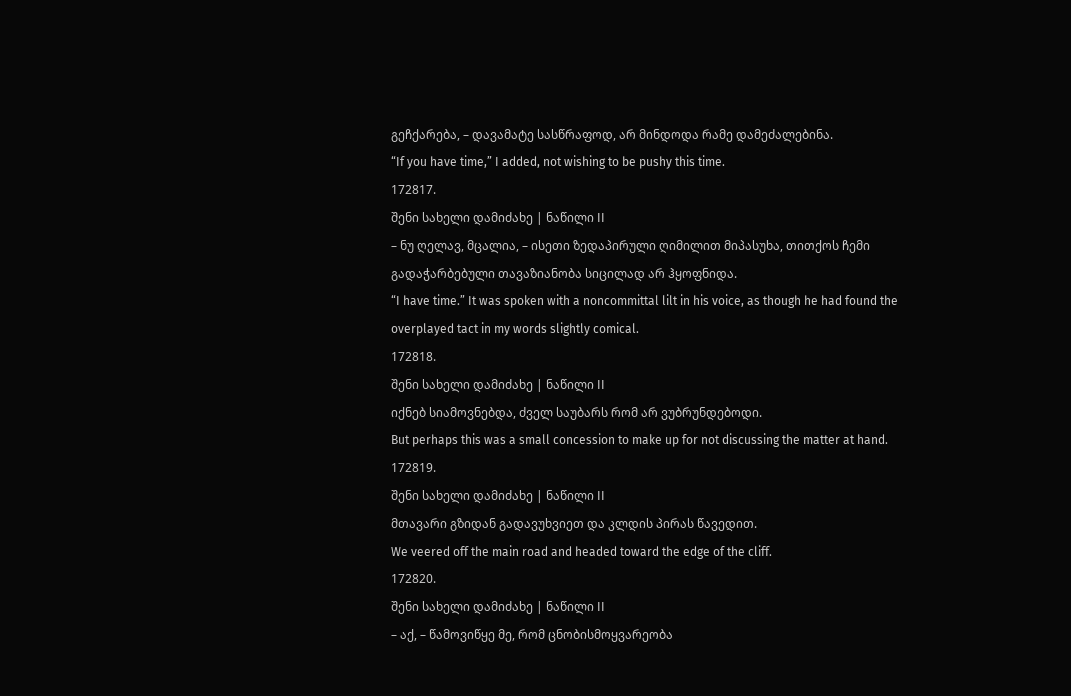გეჩქარება, – დავამატე სასწრაფოდ, არ მინდოდა რამე დამეძალებინა.
“If you have time,” I added, not wishing to be pushy this time.
172817.
შენი სახელი დამიძახე | ნაწილი II
– ნუ ღელავ, მცალია, – ისეთი ზედაპირული ღიმილით მიპასუხა, თითქოს ჩემი გადაჭარბებული თავაზიანობა სიცილად არ ჰყოფნიდა.
“I have time.” It was spoken with a noncommittal lilt in his voice, as though he had found the overplayed tact in my words slightly comical.
172818.
შენი სახელი დამიძახე | ნაწილი II
იქნებ სიამოვნებდა, ძველ საუბარს რომ არ ვუბრუნდებოდი.
But perhaps this was a small concession to make up for not discussing the matter at hand.
172819.
შენი სახელი დამიძახე | ნაწილი II
მთავარი გზიდან გადავუხვიეთ და კლდის პირას წავედით.
We veered off the main road and headed toward the edge of the cliff.
172820.
შენი სახელი დამიძახე | ნაწილი II
– აქ, – წამოვიწყე მე, რომ ცნობისმოყვარეობა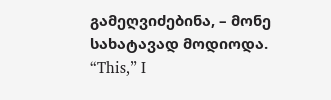გამეღვიძებინა, – მონე სახატავად მოდიოდა.
“This,” I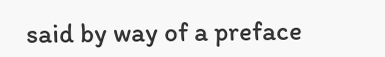said by way of a preface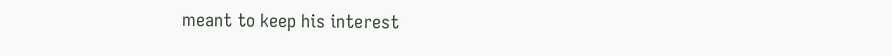meant to keep his interest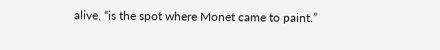alive, “is the spot where Monet came to paint.”